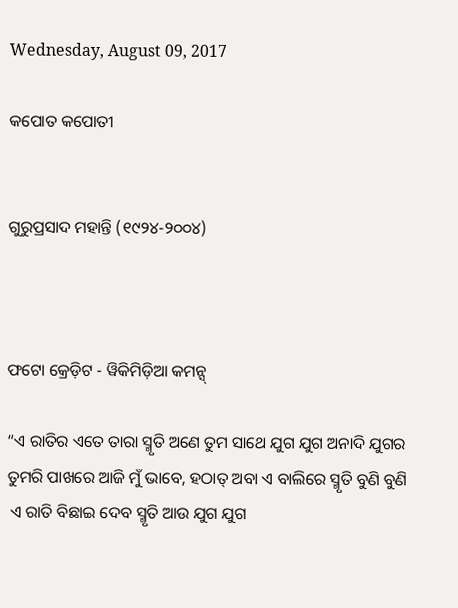Wednesday, August 09, 2017

କପୋତ କପୋତୀ


ଗୁରୁପ୍ରସାଦ ମହାନ୍ତି (୧୯୨୪-୨୦୦୪)



ଫଟୋ କ୍ରେଡ଼ିଟ - ୱିକିମିଡ଼ିଆ କମନ୍ସ୍

“ଏ ରାତିର ଏତେ ତାରା ସ୍ମୃତି ଅଣେ ତୁମ ସାଥେ ଯୁଗ ଯୁଗ ଅନାଦି ଯୁଗର
ତୁମରି ପାଖରେ ଆଜି ମୁଁ ଭାବେ, ହଠାତ୍ ଅବା ଏ ବାଲିରେ ସ୍ମୃତି ବୁଣି ବୁଣି
 ଏ ରାତି ବିଛାଇ ଦେବ ସ୍ମୃତି ଆଉ ଯୁଗ ଯୁଗ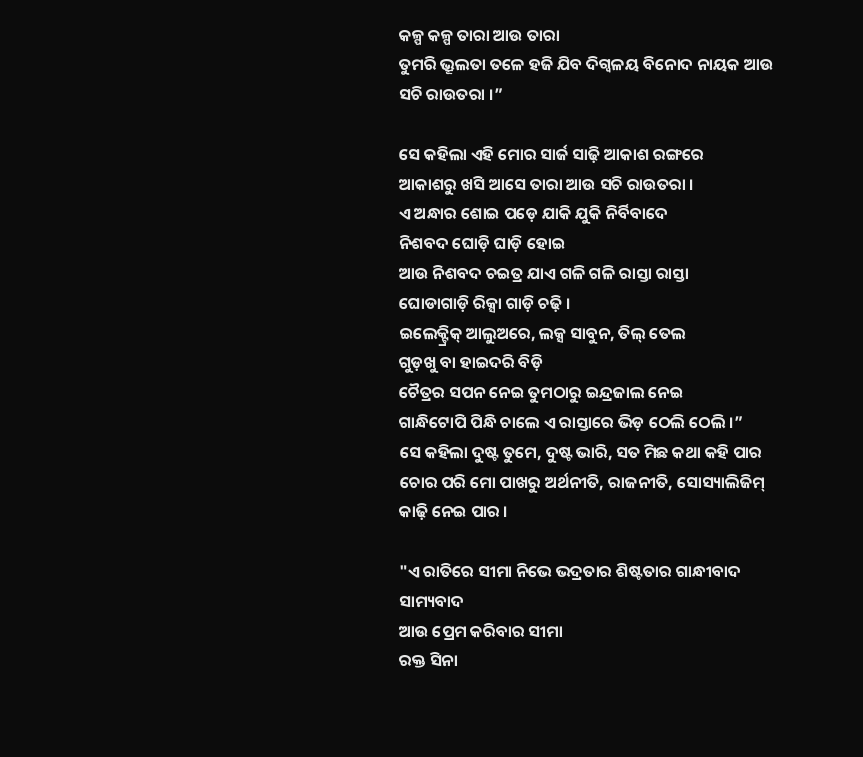କଳ୍ପ କଳ୍ପ ତାରା ଆଉ ତାରା
ତୁମରି ଭ୍ରୂଲତା ତଳେ ହଜି ଯିବ ଦିଗ୍ବଳୟ ବିନୋଦ ନାୟକ ଆଉ ସଚି ରାଉତରା ।”

ସେ କହିଲା ଏହି ମୋର ସାର୍ଜ ସାଢ଼ି ଆକାଶ ରଙ୍ଗରେ
ଆକାଶରୁ ଖସି ଆସେ ତାରା ଆଉ ସଚି ରାଉତରା ।
ଏ ଅନ୍ଧାର ଶୋଇ ପଡ଼େ ଯାକି ଯୁକି ନିର୍ବିବାଦେ
ନିଶବଦ ଘୋଡ଼ି ଘାଡ଼ି ହୋଇ
ଆଉ ନିଶବଦ ଚଇତ୍ର ଯାଏ ଗଳି ଗଳି ରାସ୍ତା ରାସ୍ତା
ଘୋଡାଗାଡ଼ି ରିକ୍ସା ଗାଡ଼ି ଚଢ଼ି ।
ଇଲେକ୍ଟ୍ରିକ୍ ଆଲୁଅରେ, ଲକ୍ସ ସାବୁନ, ତିଲ୍ ତେଲ
ଗୁଡ଼ଖୁ ବା ହାଇଦରି ବିଡ଼ି
ଚୈତ୍ରର ସପନ ନେଇ ତୁମଠାରୁ ଇନ୍ଦ୍ରଜାଲ ନେଇ
ଗାନ୍ଧିଟୋପି ପିନ୍ଧି ଚାଲେ ଏ ରାସ୍ତାରେ ଭିଡ଼ ଠେଲି ଠେଲି ।”
ସେ କହିଲା ଦୁଷ୍ଟ ତୁମେ, ଦୁଷ୍ଟ ଭାରି, ସତ ମିଛ କଥା କହି ପାର
ଚୋର ପରି ମୋ ପାଖରୁ ଅର୍ଥନୀତି, ରାଜନୀତି, ସୋସ୍ୟାଲିଜିମ୍
କାଢ଼ି ନେଇ ପାର ।

"ଏ ରାତିରେ ସୀମା ନିଭେ ଭଦ୍ରତାର ଶିଷ୍ଟତାର ଗାନ୍ଧୀବାଦ ସାମ୍ୟବାଦ
ଆଉ ପ୍ରେମ କରିବାର ସୀମା
ରକ୍ତ ସିନା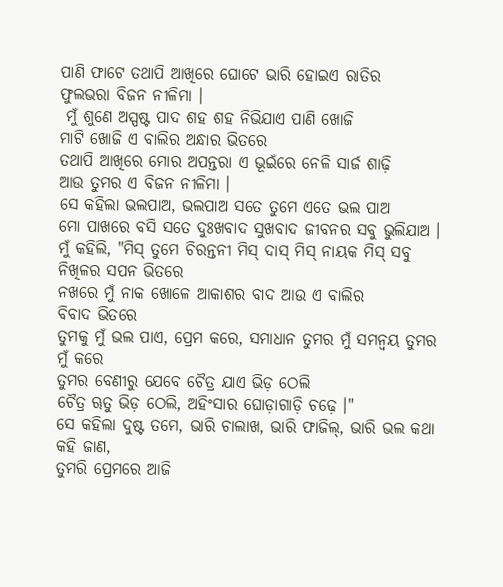ପାଣି ଫାଟେ ତଥାପି ଆଖିରେ ଘୋଟେ ଭାରି ହୋଇଏ ରାତିର
ଫୁଲଭରା ବିଜନ ନୀଳିମା ।
 ମୁଁ ଶୁଣେ ଅସ୍ପଷ୍ଟ ପାଦ ଶହ ଶହ ନିଭିଯାଏ ପାଣି ଖୋଜି
ମାଟି ଖୋଜି ଏ ବାଲିର ଅନ୍ଧାର ଭିତରେ
ତଥାପି ଆଖିରେ ମୋର ଅପନ୍ତରା ଏ ଭୂଇଁରେ ନେଳି ସାର୍ଜ ଶାଢ଼ି
ଆଉ ତୁମର ଏ ବିଜନ ନୀଳିମା ।
ସେ କହିଲା ଭଲପାଅ, ଭଲପାଅ ସତେ ତୁମେ ଏତେ ଭଲ ପାଅ
ମୋ ପାଖରେ ବସି ସତେ ଦୁଃଖବାଦ ସୁଖବାଦ ଜୀବନର ସବୁ ଭୁଲିଯାଅ ।
ମୁଁ କହିଲି, "ମିସ୍ ତୁମେ ଚିରନ୍ତନୀ ମିସ୍ ଦାସ୍ ମିସ୍ ନାୟକ ମିସ୍ ସବୁ
ନିଖିଳର ସପନ ଭିତରେ
ନଖରେ ମୁଁ ନାକ ଖୋଳେ ଆକାଶର ବାଦ ଆଉ ଏ ବାଲିର
ବିବାଦ ଭିତରେ
ତୁମକୁ ମୁଁ ଭଲ ପାଏ, ପ୍ରେମ କରେ, ସମାଧାନ ତୁମର ମୁଁ ସମନ୍ୱୟ ତୁମର
ମୁଁ କରେ
ତୁମର ବେଣୀରୁ ଯେବେ ଚୈତ୍ର ଯାଏ ଭିଡ଼ ଠେଲି
ଚୈତ୍ର ୠତୁ ଭିଡ଼ ଠେଲି, ଅହିଂସାର ଘୋଡ଼ାଗାଡ଼ି ଚଢ଼େ ।"
ସେ କହିଲା ଦୁଷ୍ଟ ତମେ, ଭାରି ଚାଲାଖ, ଭାରି ଫାଜିଲ୍, ଭାରି ଭଲ କଥା
କହି ଜାଣ,
ତୁମରି ପ୍ରେମରେ ଆଜି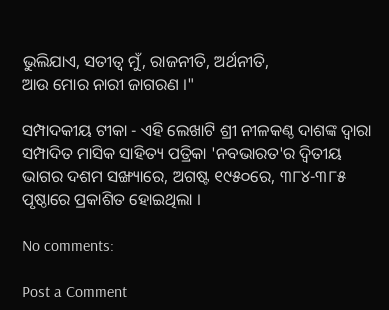ଭୁଲିଯାଏ, ସତୀତ୍ୱ ମୁଁ, ରାଜନୀତି, ଅର୍ଥନୀତି,
ଆଉ ମୋର ନାରୀ ଜାଗରଣ ।"

ସମ୍ପାଦକୀୟ ଟୀକା - ଏହି ଲେଖାଟି ଶ୍ରୀ ନୀଳକଣ୍ଠ ଦାଶଙ୍କ ଦ୍ୱାରା ସମ୍ପାଦିତ ମାସିକ ସାହିତ୍ୟ ପତ୍ରିକା 'ନବଭାରତ'ର ଦ୍ୱିତୀୟ ଭାଗର ଦଶମ ସଙ୍ଖ୍ୟାରେ, ଅଗଷ୍ଟ ୧୯୫୦ରେ, ୩୮୪-୩୮୫ ପୃଷ୍ଠାରେ ପ୍ରକାଶିତ ହୋଇଥିଲା ।

No comments:

Post a Comment